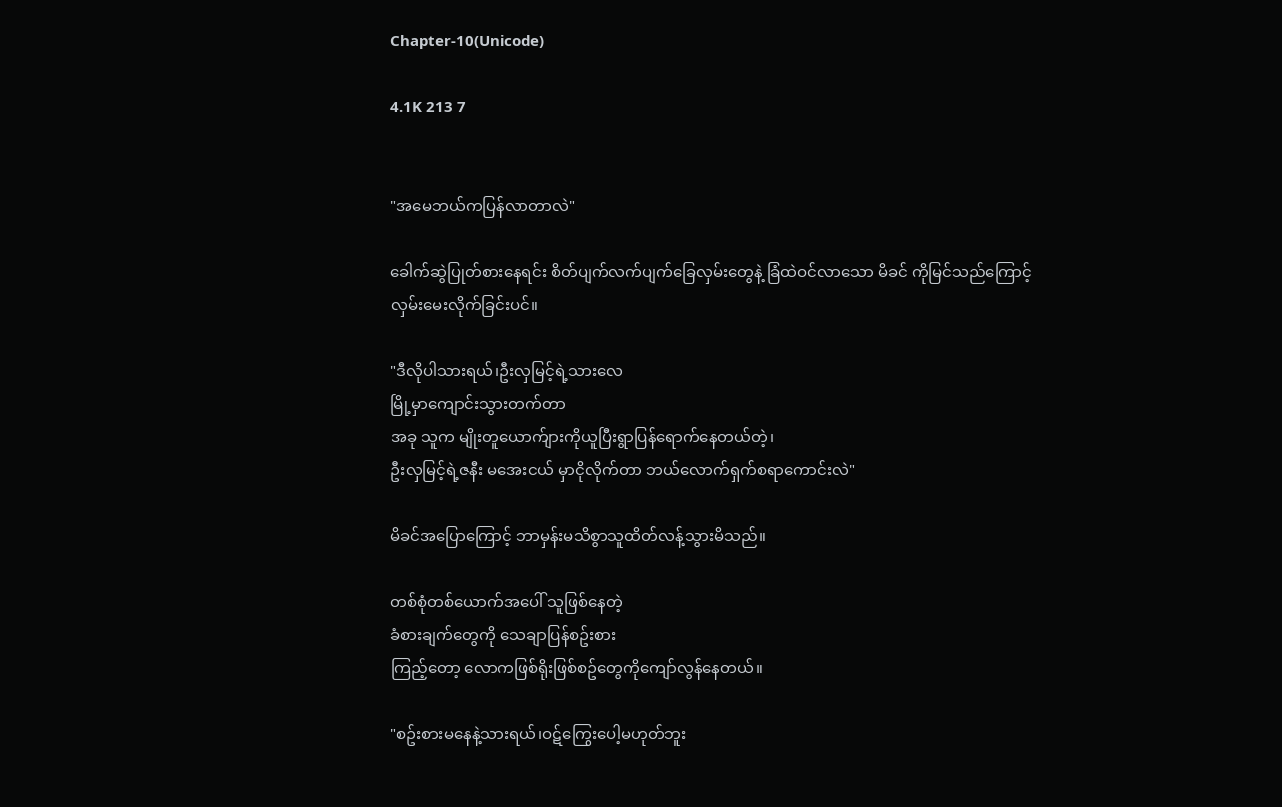Chapter-10(Unicode)

4.1K 213 7


"အမေဘယ်ကပြန်လာတာလဲ"

ခေါက်ဆွဲပြုတ်စားနေရင်း စိတ်ပျက်လက်ပျက်ခြေလှမ်းတွေနဲ့ ခြံထဲဝင်လာသော မိခင် ကိုမြင်သည်ကြောင့်
လှမ်းမေးလိုက်ခြင်းပင်။

"ဒီလိုပါသားရယ်၊ဦးလှမြင့်ရဲ့သားလေ
မြို့မှာကျောင်းသွားတက်တာ
အခု သူက မျိုးတူယောက်ျားကိုယူပြီးရွာပြန်ရောက်နေတယ်တဲ့၊
ဦးလှမြင့်ရဲ့ဇနီး မအေးငယ် မှာငိုလိုက်တာ ဘယ်လောက်ရှက်စရာကောင်းလဲ"

မိခင်အပြောကြောင့် ဘာမှန်းမသိစွာသူထိတ်လန့်သွားမိသည်။

တစ်စုံတစ်ယောက်အပေါ် သူဖြစ်နေတဲ့
ခံစားချက်တွေကို သေချာပြန်စဥ်းစား
ကြည့်တော့ လောကဖြစ်ရိုးဖြစ်စဥ်တွေကိုကျော်လွန်နေတယ်။

"စဥ်းစားမနေနဲ့သားရယ်၊ဝဋ်ကြွေးပေါ့မဟုတ်ဘူး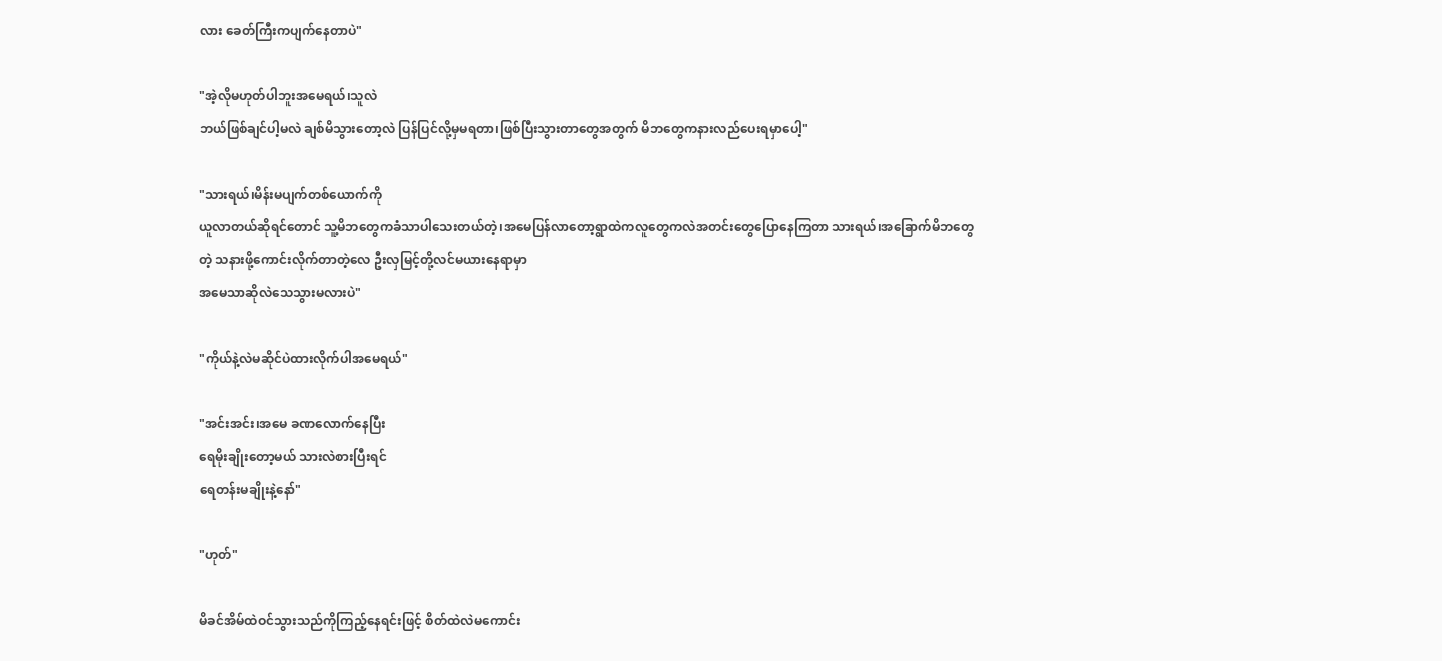လား ခေတ်ကြီးကပျက်နေတာပဲ"

"အဲ့လိုမဟုတ်ပါဘူးအမေရယ်၊သူလဲ
ဘယ်ဖြစ်ချင်ပါ့မလဲ ချစ်မိသွားတော့လဲ ပြန်ပြင်လို့မှမရတာ၊ဖြစ်ပြီးသွားတာတွေအတွက် မိဘတွေကနားလည်ပေးရမှာပေါ့"

"သားရယ်၊မိန်းမပျက်တစ်ယောက်ကို
ယူလာတယ်ဆိုရင်တောင် သူ့မိဘတွေကခံသာပါသေးတယ်တဲ့၊အမေပြန်လာတော့ရွာထဲကလူတွေကလဲအတင်းတွေပြောနေကြတာ သားရယ်၊အခြောက်မိဘတွေတဲ့ သနားဖို့ကောင်းလိုက်တာတဲ့လေ ဦးလှမြင့်တို့လင်မယားနေရာမှာ
အမေသာဆိုလဲသေသွားမလားပဲ"

"ကိုယ်နဲ့လဲမဆိုင်ပဲထားလိုက်ပါအမေရယ်"

"အင်းအင်း၊အမေ ခဏလောက်နေပြီး
ရေမိုးချိုးတော့မယ် သားလဲစားပြီးရင်
ရေတန်းမချိုးနဲ့နော်"

"ဟုတ်"

မိခင်အိမ်ထဲဝင်သွားသည်ကိုကြည့်နေရင်းဖြင့် စိတ်ထဲလဲမကောင်း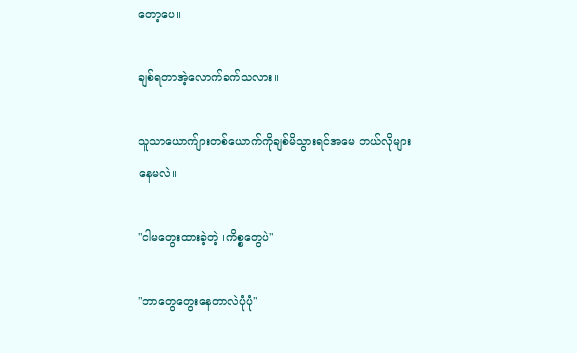တော့ပေ။

ချစ်ရတာအဲ့လောက်ခက်သလား။

သူသာယောက်ျားတစ်ယောက်ကိုချစ်မိသွားရင်အမေ ဘယ်လိုများနေမလဲ။

"ငါမတွေးထားခဲ့တဲ့ ၊ကိစ္စတွေပဲ"

"ဘာတွေတွေးနေတာလဲပုံပုံ"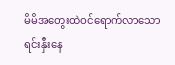မိမိအတွေးထဲဝင်ရောက်လာသော
ရင်းနှီးနေ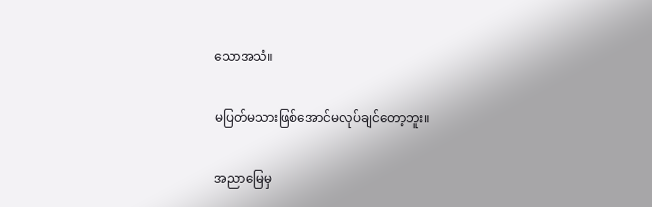သောအသံ။

မပြတ်မသားဖြစ်အောင်မလုပ်ချင်တော့ဘူး။

အညာမြေမှ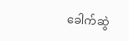ခေါက်ဆွဲ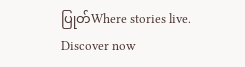ပြုတ်Where stories live. Discover now